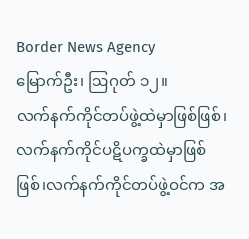Border News Agency
မြောက်ဦး၊ ဩဂုတ် ၁၂။
လက်နက်ကိုင်တပ်ဖွဲ့ထဲမှာဖြစ်ဖြစ်၊လက်နက်ကိုင်ပဋိပက္ခထဲမှာဖြစ်ဖြစ်၊လက်နက်ကိုင်တပ်ဖွဲ့ဝင်က အ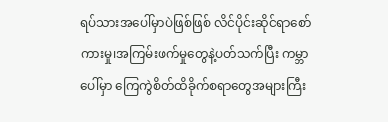ရပ်သားအပေါ်မှာပဲဖြစ်ဖြစ် လိင်ပိုင်းဆိုင်ရာစော်ကားမှု၊အကြမ်းဖက်မှုတွေနဲ့ပတ်သက်ပြီး ကမ္ဘာပေါ်မှာ ကြေကွဲစိတ်ထိခိုက်စရာတွေအများကြီး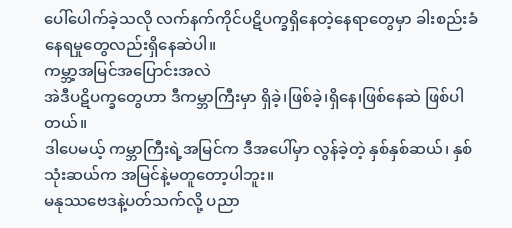ပေါ်ပေါက်ခဲ့သလို လက်နက်ကိုင်ပဋိပက္ခရှိနေတဲ့နေရာတွေမှာ ခါးစည်းခံနေရမှုတွေလည်းရှိနေဆဲပါ။
ကမ္ဘာ့အမြင်အပြောင်းအလဲ
အဲဒီပဋိပက္ခတွေဟာ ဒီကမ္ဘာကြီးမှာ ရှိခဲ့၊ဖြစ်ခဲ့၊ရှိနေ၊ဖြစ်နေဆဲ ဖြစ်ပါတယ်။
ဒါပေမယ့် ကမ္ဘာကြီးရဲ့အမြင်က ဒီအပေါ်မှာ လွန်ခဲ့တဲ့ နှစ်နှစ်ဆယ်၊ နှစ်သုံးဆယ်က အမြင်နဲ့မတူတော့ပါဘူး။
မနုဿဗေဒနဲ့ပတ်သက်လို့ ပညာ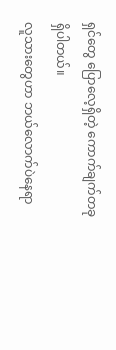ရှင်တွေ ပြောလေ့ရှိတဲ့ ကောက်ချက်တခုရှိပါတယ်။
လူသားတွေဟာ ဘယ်လောက်ပဲနေရာ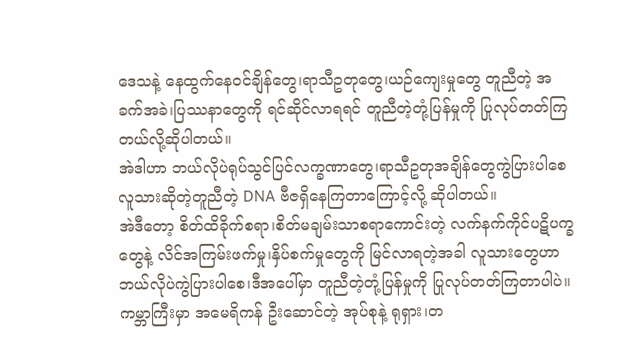ဒေသနဲ့ နေထွက်နေဝင်ချိန်တွေ၊ရာသီဥတုတွေ၊ယဉ်ကျေးမှုတွေ တူညီတဲ့ အခက်အခဲ၊ပြဿနာတွေကို ရင်ဆိုင်လာရရင် တူညီတဲ့တုံ့ပြန်မှုကို ပြုလုပ်တတ်ကြတယ်လို့ဆိုပါတယ်။
အဲဒါဟာ ဘယ်လိုပဲရုပ်သွင်ပြင်လက္ခဏာတွေ၊ရာသီဥတုအချိန်တွေကွဲပြားပါစေ လူသားဆိုတဲ့တူညီတဲ့ DNA ဗီဇရှိနေကြတာကြောင့်လို့ ဆိုပါတယ်။
အဲဒီတော့ စိတ်ထိခိုက်စရာ၊စိတ်မချမ်းသာစရာကောင်းတဲ့ လက်နက်ကိုင်ပဋိပက္ခတွေနဲ့ လိင်အကြမ်းဖက်မှု၊နှိပ်စက်မှုတွေကို မြင်လာရတဲ့အခါ လူသားတွေဟာ ဘယ်လိုပဲကွဲပြားပါစေ၊ဒီအပေါ်မှာ တူညီတဲ့တုံ့ပြန်မှုကို ပြုလုပ်တတ်ကြတာပါပဲ။
ကမ္ဘာကြီးမှာ အမေရိကန် ဦးဆောင်တဲ့ အုပ်စုနဲ့ ရုရှား၊တ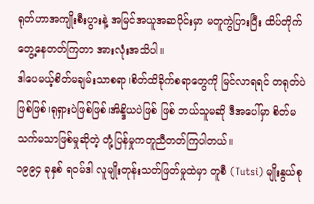ရုတ်ဟာအကျိုးစီးပွားနဲ့ အမြင်အယူအဆပိုင်းမှာ မတူကွဲပြားပြီး ထိပ်တိုက်တွေ့နေတတ်ကြတာ အားလုံးအသိပါ။
ဒါပေမယ့်စိတ်မချမ်းသာစရာ၊စိတ်ထိခိုက်စရာတွေကို မြင်လာရရင် တရုတ်ပဲဖြစ်ဖြစ်၊ရုရှားပဲဖြစ်ဖြစ်၊အိန္ဒိယပဲဖြစ် ဖြစ် ဘယ်သူမဆို ဒီအပေါ်မှာ စိတ်မသက်မသာဖြစ်မှုဆိုတဲ့ တုံ့ပြန်မှုကတူညီတတ်ကြပါတယ်။
၁၉၉၄ ခုနှစ် ရဝမ်ဒါ လူမျိုးတုန်းသတ်ဖြတ်မှုထဲမှာ တူစီ (Tutsi) မျိုးနွယ်စု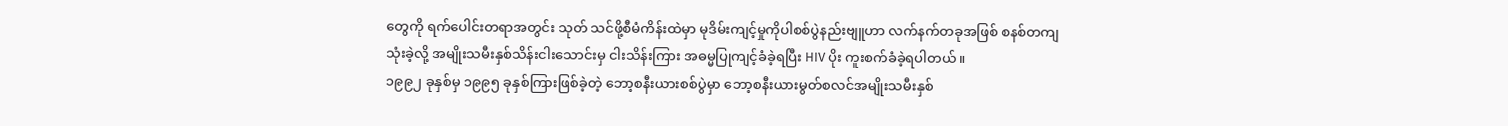တွေကို ရက်ပေါင်းတရာအတွင်း သုတ် သင်ဖို့စီမံကိန်းထဲမှာ မုဒိမ်းကျင့်မှုကိုပါစစ်ပွဲနည်းဗျူဟာ လက်နက်တခုအဖြစ် စနစ်တကျသုံးခဲ့လို့ အမျိုးသမီးနှစ်သိန်းငါးသောင်းမှ ငါးသိန်းကြား အဓမ္မပြုကျင့်ခံခဲ့ရပြီး HIV ပိုး ကူးစက်ခံခဲ့ရပါတယ်။
၁၉၉၂ ခုနှစ်မှ ၁၉၉၅ ခုနှစ်ကြားဖြစ်ခဲ့တဲ့ ဘော့စနီးယားစစ်ပွဲမှာ ဘော့စနီးယားမွတ်စလင်အမျိုးသမီးနှစ်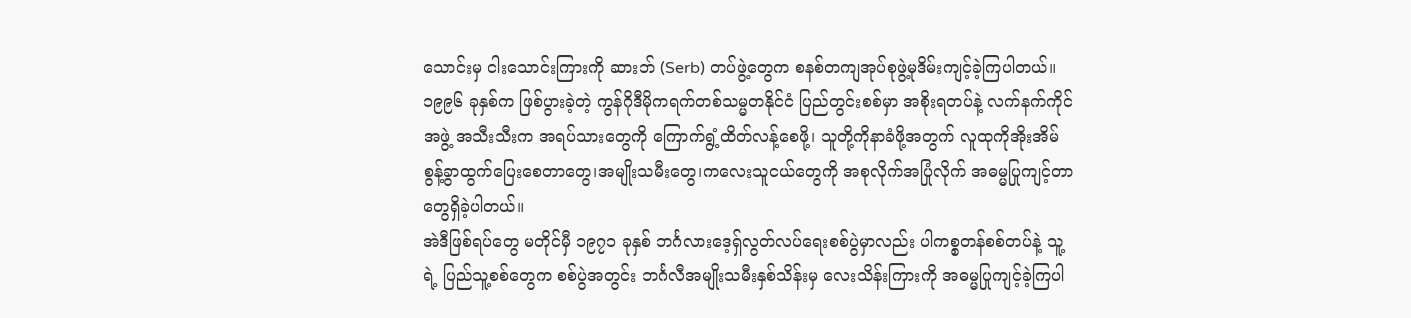သောင်းမှ ငါးသောင်းကြားကို ဆားဘ် (Serb) တပ်ဖွဲ့တွေက စနစ်တကျအုပ်စုဖွဲ့မုဒိမ်းကျင့်ခဲ့ကြပါတယ်။
၁၉၉၆ ခုနှစ်က ဖြစ်ပွားခဲ့တဲ့ ကွန်ဂိုဒီမိုကရက်တစ်သမ္မတနိုင်ငံ ပြည်တွင်းစစ်မှာ အစိုးရတပ်နဲ့ လက်နက်ကိုင်အဖွဲ့ အသီးသီးက အရပ်သားတွေကို ကြောက်ရွံ့ထိတ်လန့်စေဖို့၊ သူတို့ကိုနာခံဖို့အတွက် လူထုကိုအိုးအိမ်စွန့်ခွာထွက်ပြေးစေတာတွေ၊အမျိုးသမီးတွေ၊ကလေးသူငယ်တွေကို အစုလိုက်အပြုံလိုက် အဓမ္မပြုကျင့်တာတွေရှိခဲ့ပါတယ်။
အဲဒီဖြစ်ရပ်တွေ မတိုင်မှီ ၁၉၇၁ ခုနှစ် ဘင်္ဂလားဒေ့ရှ်လွတ်လပ်ရေးစစ်ပွဲမှာလည်း ပါကစ္စတန်စစ်တပ်နဲ့ သူ့ရဲ့ ပြည်သူ့စစ်တွေက စစ်ပွဲအတွင်း ဘင်္ဂလီအမျိုးသမီးနှစ်သိန်းမှ လေးသိန်းကြားကို အဓမ္မပြုကျင့်ခဲ့ကြပါ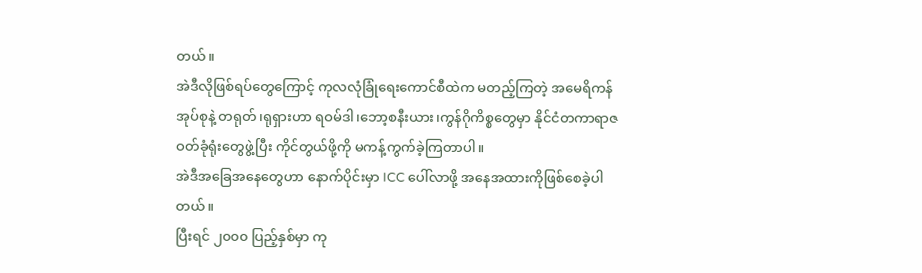တယ်။
အဲဒီလိုဖြစ်ရပ်တွေကြောင့် ကုလလုံခြုံရေးကောင်စီထဲက မတည့်ကြတဲ့ အမေရိကန်အုပ်စုနဲ့ တရုတ်၊ရုရှားဟာ ရဝမ်ဒါ၊ဘော့စနီးယား၊ကွန်ဂိုကိစ္စတွေမှာ နိုင်ငံတကာရာဇဝတ်ခုံရုံးတွေဖွဲ့ပြီး ကိုင်တွယ်ဖို့ကို မကန့်ကွက်ခဲ့ကြတာပါ။
အဲဒီအခြေအနေတွေဟာ နောက်ပိုင်းမှာ ICC ပေါ်လာဖို့ အနေအထားကိုဖြစ်စေခဲ့ပါတယ်။
ပြီးရင် ၂၀၀၀ ပြည့်နှစ်မှာ ကု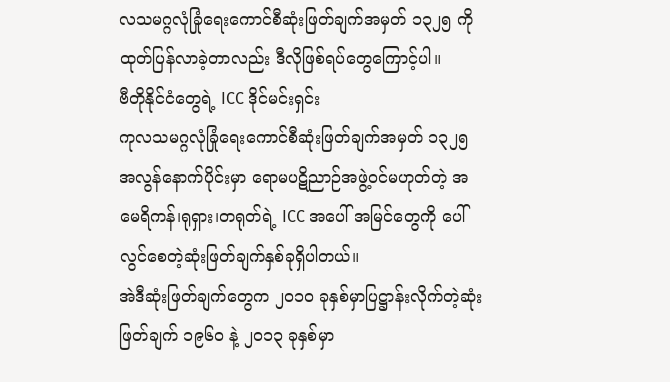လသမဂ္ဂလုံခြုံရေးကောင်စီဆုံးဖြတ်ချက်အမှတ် ၁၃၂၅ ကို ထုတ်ပြန်လာခဲ့တာလည်း ဒီလိုဖြစ်ရပ်တွေကြောင့်ပါ။
ဗီတိုနိုင်ငံတွေရဲ့ ICC ဒိုင်မင်းရှင်း
ကုလသမဂ္ဂလုံခြုံရေးကောင်စီဆုံးဖြတ်ချက်အမှတ် ၁၃၂၅ အလွန်နောက်ပိုင်းမှာ ရောမပဋိညာဉ်အဖွဲ့ဝင်မဟုတ်တဲ့ အမေရိကန်၊ရုရှား၊တရုတ်ရဲ့ ICC အပေါ် အမြင်တွေကို ပေါ်လွင်စေတဲ့ဆုံးဖြတ်ချက်နှစ်ခုရှိပါတယ်။
အဲဒီဆုံးဖြတ်ချက်တွေက ၂၀၁၀ ခုနှစ်မှာပြဋ္ဌာန်းလိုက်တဲ့ဆုံးဖြတ်ချက် ၁၉၆၀ နဲ့ ၂၀၁၃ ခုနှစ်မှာ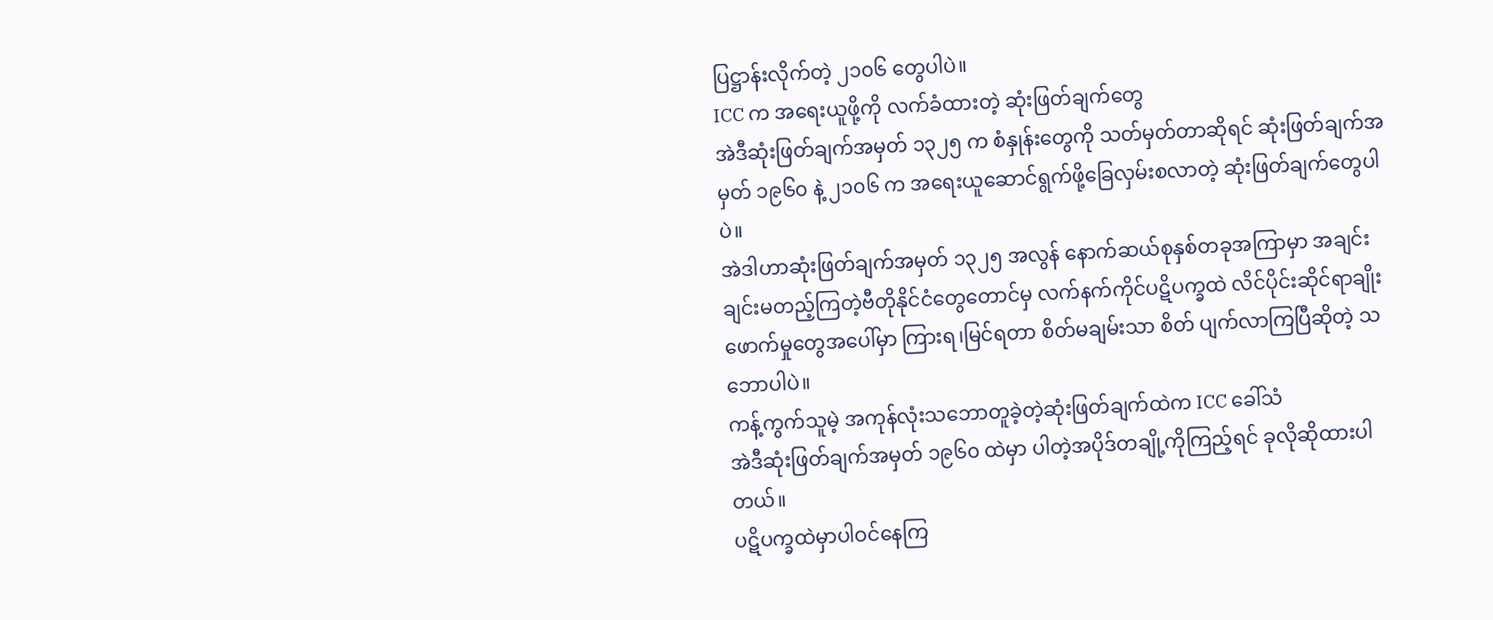ပြဋ္ဌာန်းလိုက်တဲ့ ၂၁၀၆ တွေပါပဲ။
ICC က အရေးယူဖို့ကို လက်ခံထားတဲ့ ဆုံးဖြတ်ချက်တွေ
အဲဒီဆုံးဖြတ်ချက်အမှတ် ၁၃၂၅ က စံနှုန်းတွေကို သတ်မှတ်တာဆိုရင် ဆုံးဖြတ်ချက်အမှတ် ၁၉၆၀ နဲ့ ၂၁၀၆ က အရေးယူဆောင်ရွက်ဖို့ခြေလှမ်းစလာတဲ့ ဆုံးဖြတ်ချက်တွေပါပဲ။
အဲဒါဟာဆုံးဖြတ်ချက်အမှတ် ၁၃၂၅ အလွန် နောက်ဆယ်စုနှစ်တခုအကြာမှာ အချင်းချင်းမတည့်ကြတဲ့ဗီတိုနိုင်ငံတွေတောင်မှ လက်နက်ကိုင်ပဋိပက္ခထဲ လိင်ပိုင်းဆိုင်ရာချိုးဖောက်မှုတွေအပေါ်မှာ ကြားရ၊မြင်ရတာ စိတ်မချမ်းသာ စိတ် ပျက်လာကြပြီဆိုတဲ့ သဘောပါပဲ။
ကန့်ကွက်သူမဲ့ အကုန်လုံးသဘောတူခဲ့တဲ့ဆုံးဖြတ်ချက်ထဲက ICC ခေါ်သံ
အဲဒီဆုံးဖြတ်ချက်အမှတ် ၁၉၆၀ ထဲမှာ ပါတဲ့အပိုဒ်တချို့ကိုကြည့်ရင် ခုလိုဆိုထားပါတယ်။
ပဋိပက္ခထဲမှာပါဝင်နေကြ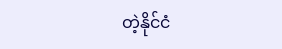တဲ့နိုင်ငံ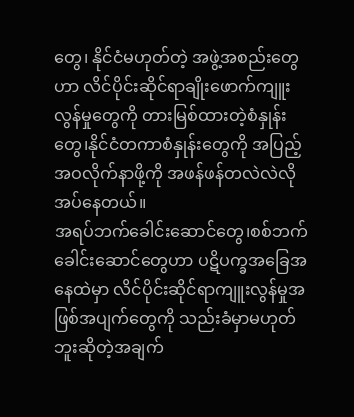တွေ၊ နိုင်ငံမဟုတ်တဲ့ အဖွဲ့အစည်းတွေဟာ လိင်ပိုင်းဆိုင်ရာချိုးဖောက်ကျူးလွန်မှုတွေကို တားမြစ်ထားတဲ့စံနှုန်းတွေ၊နိုင်ငံတကာစံနှုန်းတွေကို အပြည့်အဝလိုက်နာဖို့ကို အဖန်ဖန်တလဲလဲလိုအပ်နေတယ်။
အရပ်ဘက်ခေါင်းဆောင်တွေ၊စစ်ဘက်ခေါင်းဆောင်တွေဟာ ပဋိပက္ခအခြေအနေထဲမှာ လိင်ပိုင်းဆိုင်ရာကျူးလွန်မှုအဖြစ်အပျက်တွေကို သည်းခံမှာမဟုတ်ဘူးဆိုတဲ့အချက်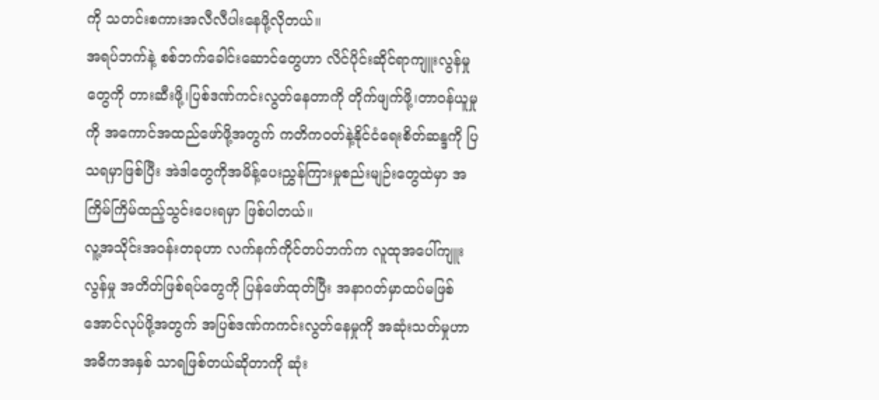ကို သတင်းစကားအလီလီပါးနေဖို့လိုတယ်။
အရပ်ဘက်နဲ့ စစ်ဘက်ခေါင်းဆောင်တွေဟာ လိင်ပိုင်းဆိုင်ရာကျူးလွန်မှုတွေကို တားဆီးဖို့၊ပြစ်ဒဏ်ကင်းလွတ်နေတာကို တိုက်ဖျက်ဖို့၊တာဝန်ယူမှုကို အကောင်အထည်ဖော်ဖို့အတွက် ကတိကဝတ်နဲ့နိုင်ငံရေးစိတ်ဆန္ဒကို ပြသရမှာဖြစ်ပြီး အဲဒါတွေကိုအမိန့်ပေးညွှန်ကြားမှုစည်းမျဉ်းတွေထဲမှာ အကြိမ်ကြိမ်ထည့်သွင်းပေးရမှာ ဖြစ်ပါတယ်။
လူ့အသိုင်းအဝန်းတခုဟာ လက်နက်ကိုင်တပ်ဘက်က လူထုအပေါ်ကျူးလွန်မှု အတိတ်ဖြစ်ရပ်တွေကို ပြန်ဖော်ထုတ်ပြီး အနာဂတ်မှာထပ်မဖြစ်အောင်လုပ်ဖို့အတွက် အပြစ်ဒဏ်ကကင်းလွတ်နေမှုကို အဆုံးသတ်မှုဟာ အဓိကအနှစ် သာရဖြစ်တယ်ဆိုတာကို ဆုံး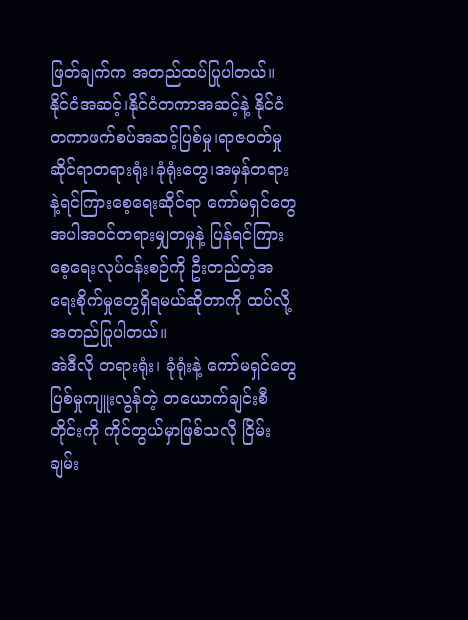ဖြတ်ချက်က အတည်ထပ်ပြုပါတယ်။
နိုင်ငံအဆင့်၊နိုင်ငံတကာအဆင့်နဲ့ နိုင်ငံတကာဖက်စပ်အဆင့်ပြစ်မှု၊ရာဇဝတ်မှုဆိုင်ရာတရားရုံး၊ခုံရုံးတွေ၊အမှန်တရားနဲ့ရင်ကြားစေ့ရေးဆိုင်ရာ ကော်မရှင်တွေအပါအဝင်တရားမျှတမှုနဲ့ ပြန်ရင်ကြားစေ့ရေးလုပ်ငန်းစဉ်ကို ဦးတည်တဲ့အရေးစိုက်မှုတွေရှိရမယ်ဆိုတာကို ထပ်လို့အတည်ပြုပါတယ်။
အဲဒီလို တရားရုံး၊ ခုံရုံးနဲ့ ကော်မရှင်တွေ ပြစ်မှုကျူးလွန်တဲ့ တယောက်ချင်းစီတိုင်းကို ကိုင်တွယ်မှာဖြစ်သလို ငြိမ်းချမ်း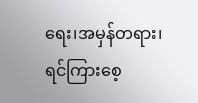ရေး၊အမှန်တရား၊ရင်ကြားစေ့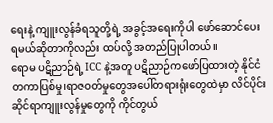ရေးနဲ့ ကျူးလွန်ခံရသူတို့ရဲ့ အခွင့်အရေးကိုပါ ဖော်ဆောင်ပေးရမယ်ဆိုတာကိုလည်း ထပ်လို့ အတည်ပြုပါတယ်။
ရောမ ပဋိညာဉ်ရဲ့ ICC နဲ့အတူ ပဋိညာဉ်ကဖော်ပြထားတဲ့ နိုင်ငံတကာပြစ်မှု၊ရာဇဝတ်မှုတွေအပေါ်တရားရုံးတွေထဲမှာ လိင်ပိုင်းဆိုင်ရာကျူးလွန်မှုတွေကို ကိုင်တွယ်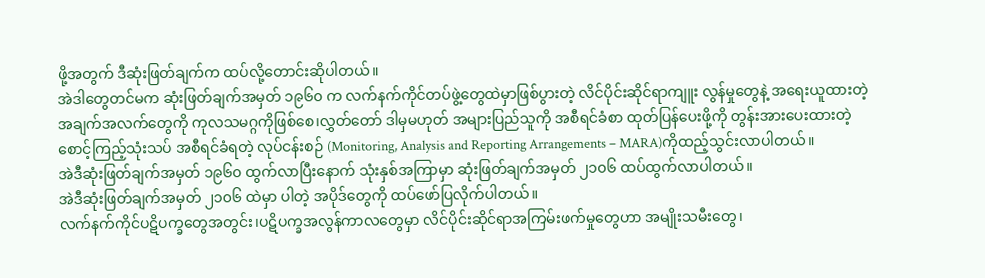ဖို့အတွက် ဒီဆုံးဖြတ်ချက်က ထပ်လို့တောင်းဆိုပါတယ်။
အဲဒါတွေတင်မက ဆုံးဖြတ်ချက်အမှတ် ၁၉၆၀ က လက်နက်ကိုင်တပ်ဖွဲ့တွေထဲမှာဖြစ်ပွားတဲ့ လိင်ပိုင်းဆိုင်ရာကျူး လွန်မှုတွေနဲ့ အရေးယူထားတဲ့အချက်အလက်တွေကို ကုလသမဂ္ဂကိုဖြစ်စေ၊လွှတ်တော် ဒါမှမဟုတ် အများပြည်သူကို အစီရင်ခံစာ ထုတ်ပြန်ပေးဖို့ကို တွန်းအားပေးထားတဲ့ စောင့်ကြည့်သုံးသပ် အစီရင်ခံရတဲ့ လုပ်ငန်းစဉ် (Monitoring, Analysis and Reporting Arrangements – MARA)ကိုထည့်သွင်းလာပါတယ်။
အဲဒီဆုံးဖြတ်ချက်အမှတ် ၁၉၆၀ ထွက်လာပြီးနောက် သုံးနှစ်အကြာမှာ ဆုံးဖြတ်ချက်အမှတ် ၂၁၀၆ ထပ်ထွက်လာပါတယ်။
အဲဒီဆုံးဖြတ်ချက်အမှတ် ၂၁၀၆ ထဲမှာ ပါတဲ့ အပိုဒ်တွေကို ထပ်ဖော်ပြလိုက်ပါတယ်။
လက်နက်ကိုင်ပဋိပက္ခတွေအတွင်း၊ပဋိပက္ခအလွန်ကာလတွေမှာ လိင်ပိုင်းဆိုင်ရာအကြမ်းဖက်မှုတွေဟာ အမျိုးသမီးတွေ၊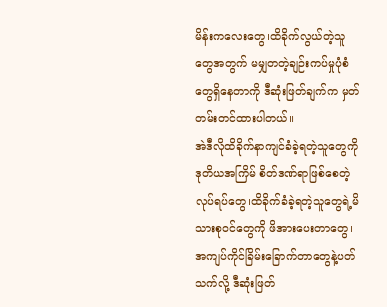မိန်းကလေးတွေ၊ထိခိုက်လွယ်တဲ့သူတွေအတွက် မမျှတတဲ့ချဉ်းကပ်မှုပုံစံတွေရှိနေတာကို ဒီဆုံးဖြတ်ချက်က မှတ်တမ်းတင်ထားပါတယ်။
အဲဒီလိုထိခိုက်နာကျင်ခံခဲ့ရတဲ့သူတွေကို ဒုတိယအကြိမ် စိတ်ဒဏ်ရာဖြစ်စေတဲ့လုပ်ရပ်တွေ၊ထိခိုက်ခံခဲ့ရတဲ့သူတွေရဲ့မိသားစုဝင်တွေကို ဖိအားပေးတာတွေ၊အကျပ်ကိုင်ခြိမ်းခြောက်တာတွေနဲ့ပတ်သက်လို့ ဒီဆုံးဖြတ်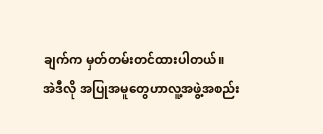ချက်က မှတ်တမ်းတင်ထားပါတယ်။
အဲဒီလို အပြုအမူတွေဟာလူ့အဖွဲ့အစည်း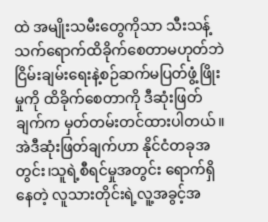ထဲ အမျိုးသမီးတွေကိုသာ သီးသန့်သက်ရောက်ထိခိုက်စေတာမဟုတ်ဘဲ ငြိမ်းချမ်းရေးနဲ့စဉ်ဆက်မပြတ်ဖွံ့ဖြိုးမှုကို ထိခိုက်စေတာကို ဒီဆုံးဖြတ်ချက်က မှတ်တမ်းတင်ထားပါတယ်။
အဲဒီဆုံးဖြတ်ချက်ဟာ နိုင်ငံတခုအတွင်း၊သူရဲ့စီရင်မှုအတွင်း ရောက်ရှိနေတဲ့ လူသားတိုင်းရဲ့လူ့အခွင့်အ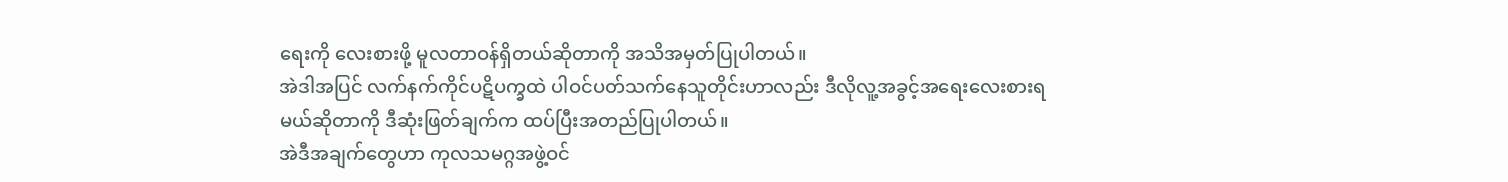ရေးကို လေးစားဖို့ မူလတာဝန်ရှိတယ်ဆိုတာကို အသိအမှတ်ပြုပါတယ်။
အဲဒါအပြင် လက်နက်ကိုင်ပဋိပက္ခထဲ ပါဝင်ပတ်သက်နေသူတိုင်းဟာလည်း ဒီလိုလူ့အခွင့်အရေးလေးစားရမယ်ဆိုတာကို ဒီဆုံးဖြတ်ချက်က ထပ်ပြီးအတည်ပြုပါတယ်။
အဲဒီအချက်တွေဟာ ကုလသမဂ္ဂအဖွဲ့ဝင်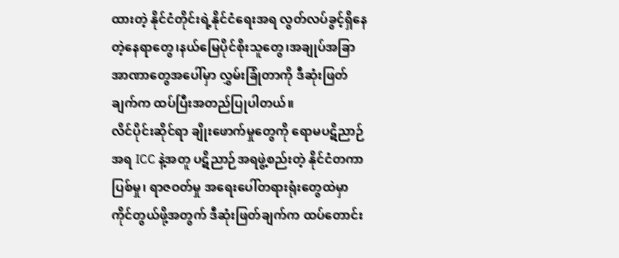ထားတဲ့ နိုင်ငံတိုင်းရဲ့နိုင်ငံရေးအရ လွတ်လပ်ခွင့်ရှိနေတဲ့နေရာတွေ၊နယ်မြေပိုင်စိုးသူတွေ၊အချုပ်အခြာအာဏာတွေအပေါ်မှာ လွှမ်းခြုံတာကို ဒီဆုံးဖြတ်ချက်က ထပ်ပြီးအတည်ပြုပါတယ်။
လိင်ပိုင်းဆိုင်ရာ ချိုးဖောက်မှုတွေကို ရောမပဋိညာဉ်အရ ICC နဲ့အတူ ပဋိညာဉ်အရဖွဲ့စည်းတဲ့ နိုင်ငံတကာပြစ်မှု၊ ရာဇဝတ်မှု အရေးပေါ်တရားရုံးတွေထဲမှာ ကိုင်တွယ်ဖို့အတွက် ဒီဆုံးဖြတ်ချက်က ထပ်တောင်း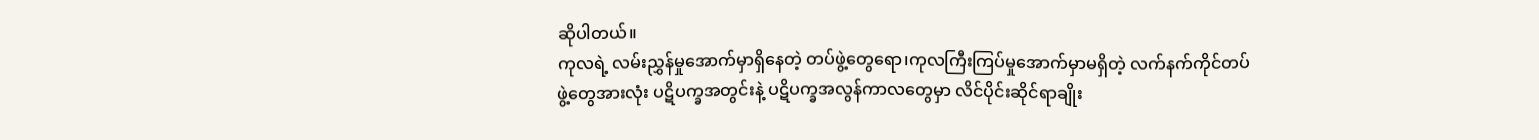ဆိုပါတယ်။
ကုလရဲ့ လမ်းညွှန်မှုအောက်မှာရှိနေတဲ့ တပ်ဖွဲ့တွေရော၊ကုလကြီးကြပ်မှုအောက်မှာမရှိတဲ့ လက်နက်ကိုင်တပ်ဖွဲ့တွေအားလုံး ပဋိပက္ခအတွင်းနဲ့ ပဋိပက္ခအလွန်ကာလတွေမှာ လိင်ပိုင်းဆိုင်ရာချိုး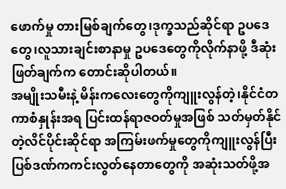ဖောက်မှု တားမြစ်ချက်တွေ၊ဒုက္ခသည်ဆိုင်ရာ ဥပဒေတွေ၊လူသားချင်းစာနာမှု ဥပဒေတွေကိုလိုက်နာဖို့ ဒီဆုံးဖြတ်ချက်က တောင်းဆိုပါတယ်။
အမျိုးသမီးနဲ့ မိန်းကလေးတွေကိုကျူးလွန်တဲ့၊နိုင်ငံတကာစံနှုန်းအရ ပြင်းထန်ရာဇဝတ်မှုအဖြစ် သတ်မှတ်နိုင်တဲ့လိင်ပိုင်းဆိုင်ရာ အကြမ်းဖက်မှုတွေကိုကျူးလွန်ပြီး ပြစ်ဒဏ်ကကင်းလွတ်နေတာတွေကို အဆုံးသတ်ဖို့အ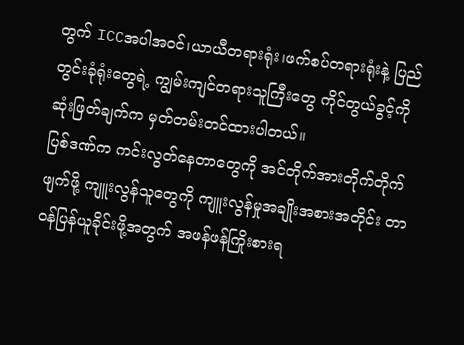တွက် ICCအပါအဝင်၊ယာယီတရားရုံး၊ဖက်စပ်တရားရုံးနဲ့ ပြည်တွင်းခုံရုံးတွေရဲ့ ကျွမ်းကျင်တရားသူကြီးတွေ ကိုင်တွယ်ခွင့်ကို ဆုံးဖြတ်ချက်က မှတ်တမ်းတင်ထားပါတယ်။
ပြစ်ဒဏ်က ကင်းလွတ်နေတာတွေကို အင်တိုက်အားတိုက်တိုက်ဖျက်ဖို့ ကျူးလွန်သူတွေကို ကျူးလွန်မှုအချိုးအစားအတိုင်း တာဝန်ပြန်ယူခိုင်းဖို့အတွက် အဖန်ဖန်ကြိုးစားရ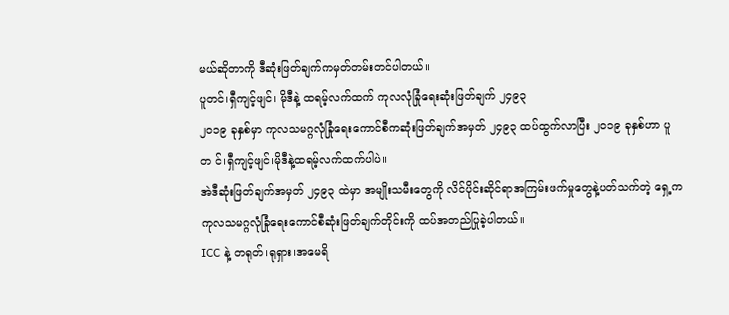မယ်ဆိုတာကို ဒီဆုံးဖြတ်ချက်ကမှတ်တမ်းတင်ပါတယ်။
ပူတင်၊ရှီကျင့်ဖျင်၊ မိုဒီနဲ့ ထရမ့်လက်ထက် ကုလလုံခြုံရေးဆုံးဖြတ်ချက် ၂၄၉၃
၂၀၁၉ ခုနှစ်မှာ ကုလသမဂ္ဂလုံခြုံရေးကောင်စီကဆုံးဖြတ်ချက်အမှတ် ၂၄၉၃ ထပ်ထွက်လာပြီး ၂၀၁၉ ခုနှစ်ဟာ ပူတ င်၊ရှီကျင့်ဖျင်၊မိုဒီနဲ့ထရမ့်လက်ထက်ပါပဲ။
အဲဒီဆုံးဖြတ်ချက်အမှတ် ၂၄၉၃ ထဲမှာ အမျိုးသမီးတွေကို လိင်ပိုင်းဆိုင်ရာအကြမ်းဖက်မှုတွေနဲ့ပတ်သက်တဲ့ ရှေ့က ကုလသမဂ္ဂလုံခြုံရေးကောင်စီဆုံးဖြတ်ချက်တိုင်းကို ထပ်အတည်ပြုခဲ့ပါတယ်။
ICC နဲ့ တရုတ်၊ရုရှား၊အမေရိ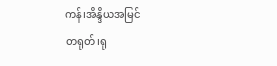ကန်၊အိန္ဒိယအမြင်
တရုတ်၊ရု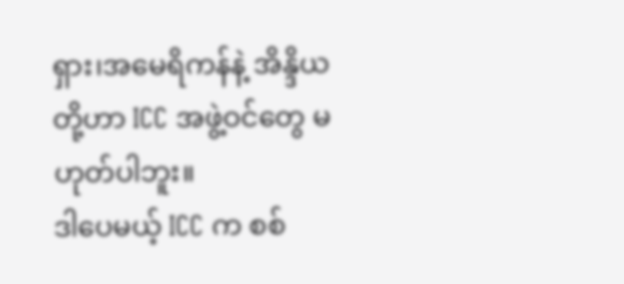ရှား၊အမေရိကန်နဲ့ အိန္ဒိယတို့ဟာ ICC အဖွဲ့ဝင်တွေ မဟုတ်ပါဘူး။
ဒါပေမယ့် ICC က စစ်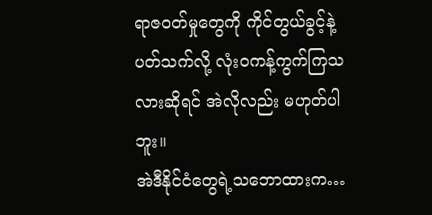ရာဇဝတ်မှုတွေကို ကိုင်တွယ်ခွင့်နဲ့ပတ်သက်လို့ လုံးဝကန့်ကွက်ကြသလားဆိုရင် အဲလိုလည်း မဟုတ်ပါဘူး။
အဲဒီနိုင်ငံတွေရဲ့သဘောထားက…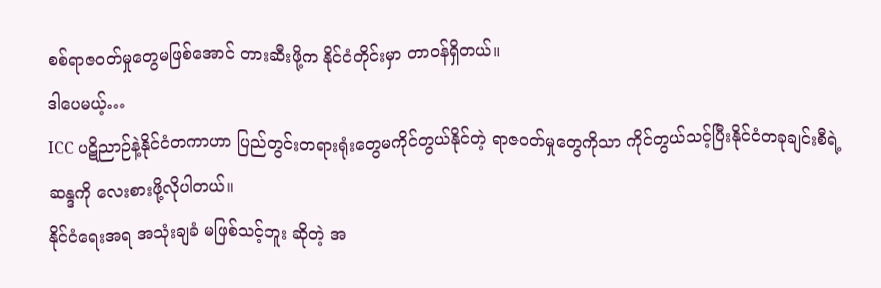စစ်ရာဇဝတ်မှုတွေမဖြစ်အောင် တားဆီးဖို့က နိုင်ငံတိုင်းမှာ တာဝန်ရှိတယ်။
ဒါပေမယ့်…
ICC ပဋိညာဉ်နဲ့နိုင်ငံတကာဟာ ပြည်တွင်းတရားရုံးတွေမကိုင်တွယ်နိုင်တဲ့ ရာဇဝတ်မှုတွေကိုသာ ကိုင်တွယ်သင့်ပြီးနိုင်ငံတခုချင်းစီရဲ့ဆန္ဒကို လေးစားဖို့လိုပါတယ်။
နိုင်ငံရေးအရ အသုံးချခံ မဖြစ်သင့်ဘူး ဆိုတဲ့ အ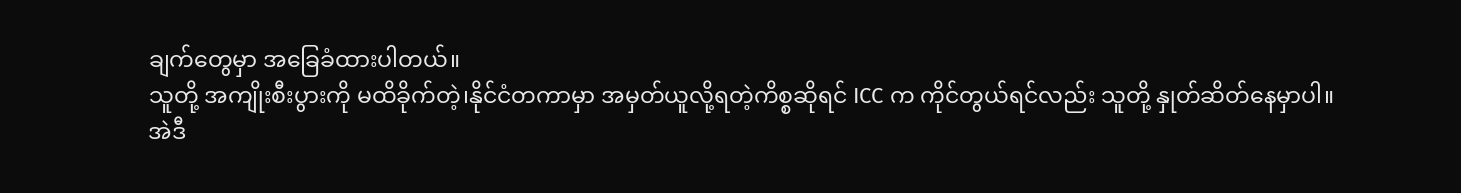ချက်တွေမှာ အခြေခံထားပါတယ်။
သူတို့ အကျိုးစီးပွားကို မထိခိုက်တဲ့၊နိုင်ငံတကာမှာ အမှတ်ယူလို့ရတဲ့ကိစ္စဆိုရင် ICC က ကိုင်တွယ်ရင်လည်း သူတို့ နှုတ်ဆိတ်နေမှာပါ။
အဲဒီ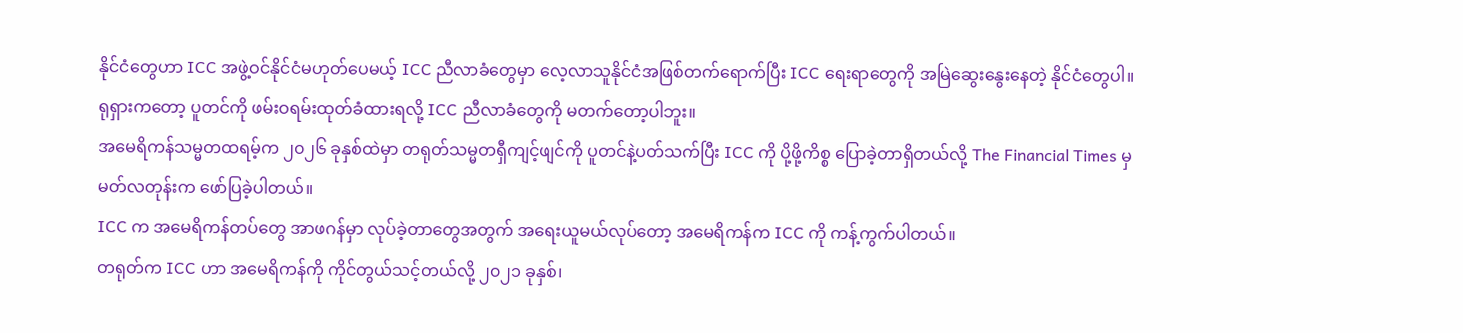နိုင်ငံတွေဟာ ICC အဖွဲ့ဝင်နိုင်ငံမဟုတ်ပေမယ့် ICC ညီလာခံတွေမှာ လေ့လာသူနိုင်ငံအဖြစ်တက်ရောက်ပြီး ICC ရေးရာတွေကို အမြဲဆွေးနွေးနေတဲ့ နိုင်ငံတွေပါ။
ရုရှားကတော့ ပူတင်ကို ဖမ်းဝရမ်းထုတ်ခံထားရလို့ ICC ညီလာခံတွေကို မတက်တော့ပါဘူး။
အမေရိကန်သမ္မတထရမ့်က ၂၀၂၆ ခုနှစ်ထဲမှာ တရုတ်သမ္မတရှီကျင့်ဖျင်ကို ပူတင်နဲ့ပတ်သက်ပြီး ICC ကို ပို့ဖို့ကိစ္စ ပြောခဲ့တာရှိတယ်လို့ The Financial Times မှ မတ်လတုန်းက ဖော်ပြခဲ့ပါတယ်။
ICC က အမေရိကန်တပ်တွေ အာဖဂန်မှာ လုပ်ခဲ့တာတွေအတွက် အရေးယူမယ်လုပ်တော့ အမေရိကန်က ICC ကို ကန့်ကွက်ပါတယ်။
တရုတ်က ICC ဟာ အမေရိကန်ကို ကိုင်တွယ်သင့်တယ်လို့ ၂၀၂၁ ခုနှစ်၊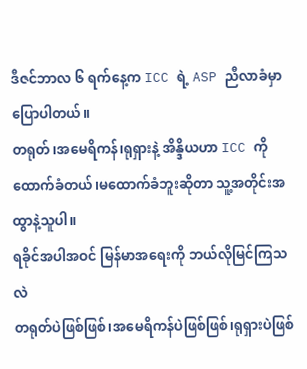ဒီဇင်ဘာလ ၆ ရက်နေ့က ICC ရဲ့ ASP ညီလာခံမှာ ပြောပါတယ်။
တရုတ်၊အမေရိကန်၊ရုရှားနဲ့ အိန္ဒိယဟာ ICC ကို ထောက်ခံတယ်၊မထောက်ခံဘူးဆိုတာ သူ့အတိုင်းအထွာနဲ့သူပါ။
ရခိုင်အပါအဝင် မြန်မာအရေးကို ဘယ်လိုမြင်ကြသလဲ
တရုတ်ပဲဖြစ်ဖြစ်၊အမေရိကန်ပဲဖြစ်ဖြစ်၊ရုရှားပဲဖြစ်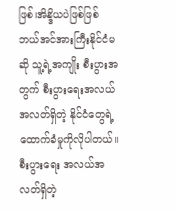ဖြစ်၊အိန္ဒိယပဲဖြစ်ဖြစ် ဘယ်အင်အားကြီးနိုင်ငံမဆို သူ့ရဲ့အကျိုး စီးပွားအတွက် စီးပွားရေးအလယ်အလတ်ရှိတဲ့ နိုင်ငံတွေရဲ့ထောက်ခံမှုကိုလိုပါတယ်။
စီးပွားရေး အလယ်အလတ်ရှိတဲ့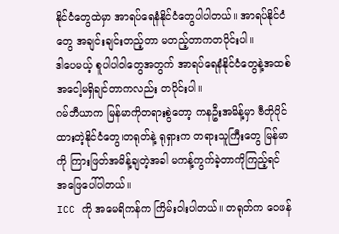နိုင်ငံတွေထဲမှာ အာရပ်ရေနံနိုင်ငံတွေပါပါတယ်။ အာရပ်နိုင်ငံတွေ အချင်းချင်းတည့်တာ မတည့်တာကတပိုင်းပါ။
ဒါပေမယ့် စူပါပါဝါတွေအတွက် အာရပ်ရေနံနိုင်ငံတွေနဲ့အထစ်အငေါ့မရှိချင်တာကလည်း တပိုင်းပါ။
ဂမ်ဘီယာက မြန်မာကိုတရားစွဲတော့ ကနဦးအမိန့်မှာ ဗီတိုပိုင်ထားတဲ့နိုင်ငံတွေ၊တရုတ်နဲ့ ရုရှားက တရားသူကြီးတွေ မြန်မာကို ကြားဖြတ်အမိန့်ချတဲ့အခါ မကန့်ကွက်ခဲ့တာကိုကြည့်ရင် အဖြေပေါ်ပါတယ်။
ICC ကို အမေရိကန်က ကြိမ်းဝါးပါတယ်။ တရုတ်က ဝေဖန်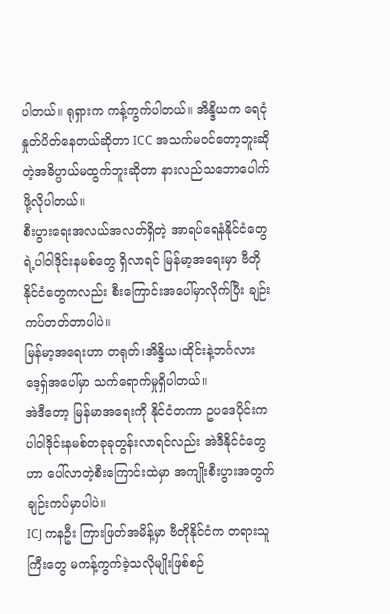ပါတယ်။ ရုရှားက ကန့်ကွက်ပါတယ်။ အိန္ဒိယက ရေငုံနှုတ်ပိတ်နေတယ်ဆိုတာ ICC အသက်မဝင်တော့ဘူးဆိုတဲ့အဓိပ္ပာယ်မထွက်ဘူးဆိုတာ နားလည်သဘောပေါက်ဖို့လိုပါတယ်။
စီးပွားရေးအလယ်အလတ်ရှိတဲ့ အာရပ်ရေနံနိုင်ငံတွေရဲ့ပါဝါဒိုင်းနမစ်တွေ ရှိလာရင် မြန်မာ့အရေးမှာ ဗီတိုနိုင်ငံတွေကလည်း စီးကြောင်းအပေါ်မှာလိုက်ပြီး ချဉ်းကပ်တတ်တာပါပဲ။
မြန်မာ့အရေးဟာ တရုတ်၊အိန္ဒိယ၊ထိုင်းနဲ့ဘင်္ဂလားဒေ့ရှ်အပေါ်မှာ သက်ရောက်မှုရှိပါတယ်။
အဲဒီတော့ မြန်မာအရေးကို နိုင်ငံတကာ ဥပဒေပိုင်းက ပါဝါဒိုင်းနမစ်တခုခုတွန်းလာရင်လည်း အဲဒီနိုင်ငံတွေဟာ ပေါ်လာတဲ့စီးကြောင်းထဲမှာ အကျိုးစီးပွားအတွက် ချဉ်းကပ်မှာပါပဲ။
ICJ ကနဦး ကြားဖြတ်အမိန့်မှာ ဗီတိုနိုင်ငံက တရားသူကြီးတွေ မကန့်ကွက်ခဲ့သလိုမျိုးဖြစ်စဉ်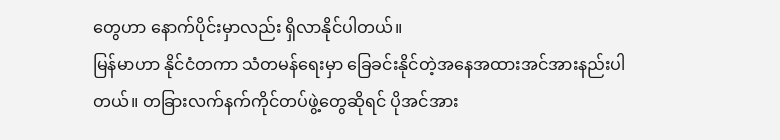တွေဟာ နောက်ပိုင်းမှာလည်း ရှိလာနိုင်ပါတယ်။
မြန်မာဟာ နိုင်ငံတကာ သံတမန်ရေးမှာ ခြေခင်းနိုင်တဲ့အနေအထားအင်အားနည်းပါတယ်။ တခြားလက်နက်ကိုင်တပ်ဖွဲ့တွေဆိုရင် ပိုအင်အား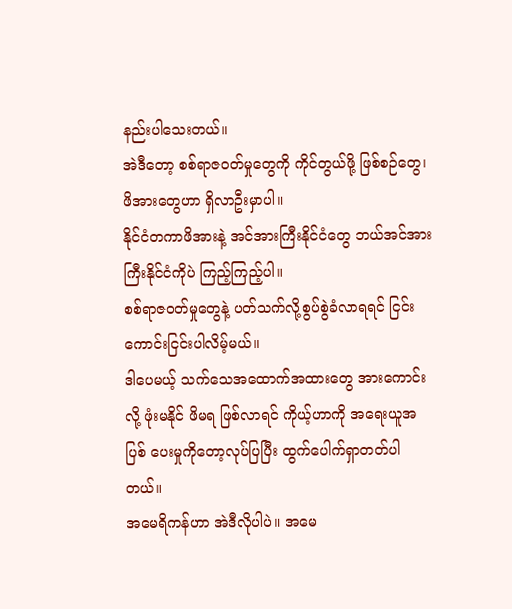နည်းပါသေးတယ်။
အဲဒီတော့ စစ်ရာဇဝတ်မှုတွေကို ကိုင်တွယ်ဖို့ ဖြစ်စဉ်တွေ၊ဖိအားတွေဟာ ရှိလာဦးမှာပါ။
နိုင်ငံတကာဖိအားနဲ့ အင်အားကြီးနိုင်ငံတွေ ဘယ်အင်အားကြီးနိုင်ငံကိုပဲ ကြည့်ကြည့်ပါ။
စစ်ရာဇဝတ်မှုတွေနဲ့ ပတ်သက်လို့စွပ်စွဲခံလာရရင် ငြင်းကောင်းငြင်းပါလိမ့်မယ်။
ဒါပေမယ့် သက်သေအထောက်အထားတွေ အားကောင်းလို့ ဖုံးမနိုင် ဖိမရ ဖြစ်လာရင် ကိုယ့်ဟာကို အရေးယူအပြစ် ပေးမှုကိုတော့လုပ်ပြပြီး ထွက်ပေါက်ရှာတတ်ပါတယ်။
အမေရိကန်ဟာ အဲဒီလိုပါပဲ။ အမေ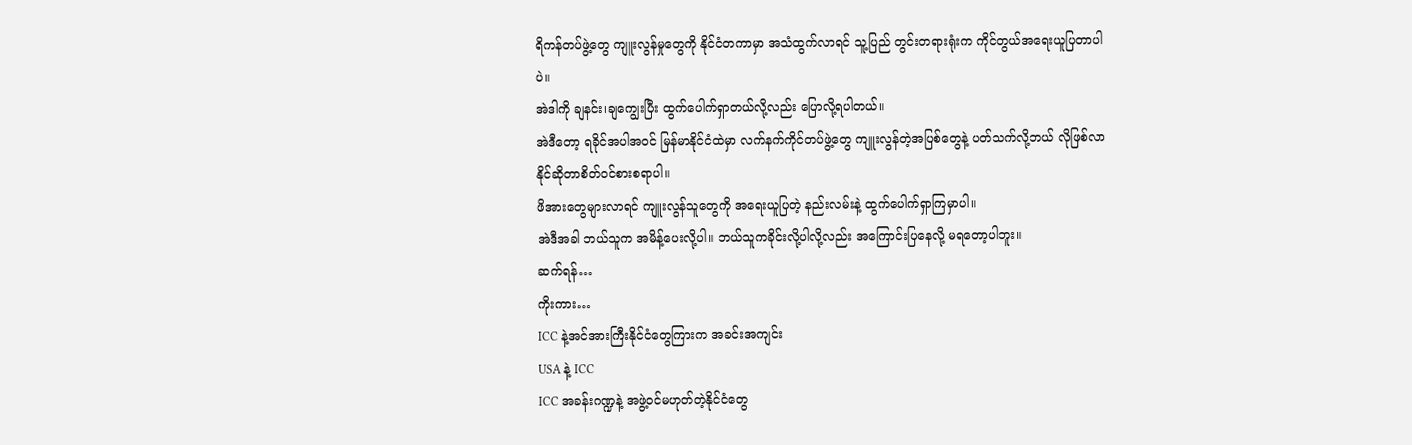ရိကန်တပ်ဖွဲ့တွေ ကျူးလွန်မှုတွေကို နိုင်ငံတကာမှာ အသံထွက်လာရင် သူ့ပြည် တွင်းတရားရုံးက ကိုင်တွယ်အရေးယူပြတာပါပဲ။
အဲဒါကို ချနင်း၊ချကျွေးပြီး ထွက်ပေါက်ရှာတယ်လို့လည်း ပြောလို့ရပါတယ်။
အဲဒီတော့ ရခိုင်အပါအဝင် မြန်မာနိုင်ငံထဲမှာ လက်နက်ကိုင်တပ်ဖွဲ့တွေ ကျူးလွန်တဲ့အပြစ်တွေနဲ့ ပတ်သက်လို့ဘယ် လိုဖြစ်လာနိုင်ဆိုတာစိတ်ဝင်စားစရာပါ။
ဖိအားတွေများလာရင် ကျူးလွန်သူတွေကို အရေးယူပြတဲ့ နည်းလမ်းနဲ့ ထွက်ပေါက်ရှာကြမှာပါ။
အဲဒီအခါ ဘယ်သူက အမိန့်ပေးလို့ပါ။ ဘယ်သူကခိုင်းလို့ပါလို့လည်း အကြောင်းပြနေလို့ မရတော့ပါဘူး။
ဆက်ရန်…
ကိုးကား…
ICC နဲ့အင်အားကြီးနိုင်ငံတွေကြားက အခင်းအကျင်း
USA နဲ့ ICC
ICC အခန်းဂဏ္ဍနဲ့ အဖွဲ့ဝင်မဟုတ်တဲ့နိုင်ငံတွေ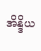အိန္ဒိယ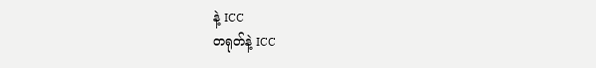နဲ့ ICC
တရုတ်နဲ့ ICC